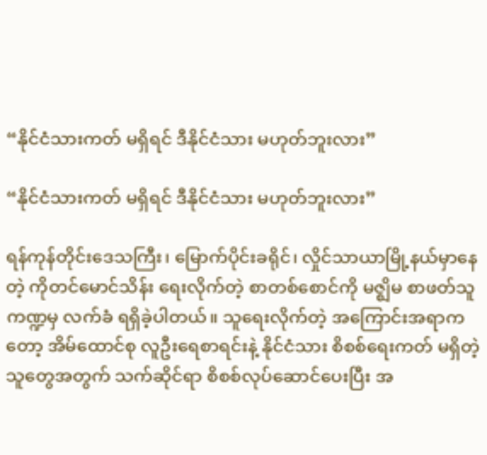“နိုင်ငံသားကတ် မရှိရင် ဒီနိုင်ငံသား မဟုတ်ဘူးလား”

“နိုင်ငံသားကတ် မရှိရင် ဒီနိုင်ငံသား မဟုတ်ဘူးလား”

ရန်ကုန်တိုင်းဒေသကြီး၊ မြောက်ပိုင်းခရိုင်၊ လှိုင်သာယာမြို့နယ်မှာနေတဲ့ ကိုတင်မောင်သိန်း ရေးလိုက်တဲ့ စာတစ်စောင်ကို မဇ္ဈိမ စာဖတ်သူကဏ္ဍမှ လက်ခံ ရရှိခဲ့ပါတယ်။ သူရေးလိုက်တဲ့ အကြောင်းအရာကတော့ အိမ်ထောင်စု လူဦးရေစာရင်းနဲ့ နိုင်ငံသား စိစစ်ရေးကတ် မရှိတဲ့သူတွေအတွက် သက်ဆိုင်ရာ စိစစ်လုပ်ဆောင်ပေးပြီး အ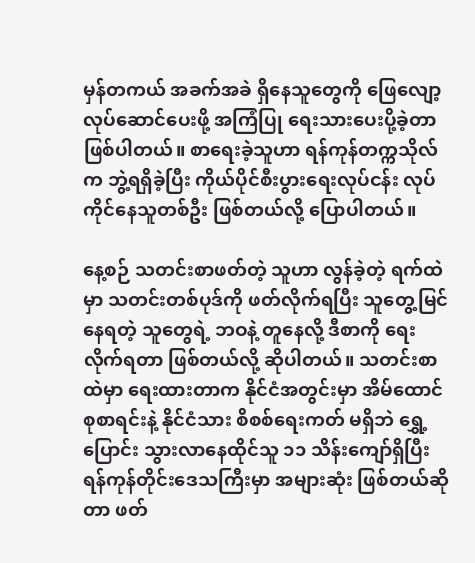မှန်တကယ် အခက်အခဲ ရှိနေသူတွေကို ဖြေလျော့ လုပ်ဆောင်ပေးဖို့ အကြံပြု ရေးသားပေးပို့ခဲ့တာ ဖြစ်ပါတယ်။ စာရေးခဲ့သူဟာ ရန်ကုန်တက္ကသိုလ်က ဘွဲ့ရရှိခဲ့ပြီး ကိုယ်ပိုင်စီးပွားရေးလုပ်ငန်း လုပ်ကိုင်နေသူတစ်ဦး ဖြစ်တယ်လို့ ပြောပါတယ်။

နေ့စဉ် သတင်းစာဖတ်တဲ့ သူဟာ လွန်ခဲ့တဲ့ ရက်ထဲမှာ သတင်းတစ်ပုဒ်ကို ဖတ်လိုက်ရပြီး သူတွေ့မြင်နေရတဲ့ သူတွေရဲ့ ဘဝနဲ့ တူနေလို့ ဒီစာကို ရေးလိုက်ရတာ ဖြစ်တယ်လို့ ဆိုပါတယ်။ သတင်းစာ ထဲမှာ ရေးထားတာက နိုင်ငံအတွင်းမှာ အိမ်ထောင်စုစာရင်းနဲ့ နိုင်ငံသား စိစစ်ရေးကတ် မရှိဘဲ ရွှေ့ပြောင်း သွားလာနေထိုင်သူ ၁၁ သိန်းကျော်ရှိပြီး ရန်ကုန်တိုင်းဒေသကြီးမှာ အများဆုံး ဖြစ်တယ်ဆိုတာ ဖတ်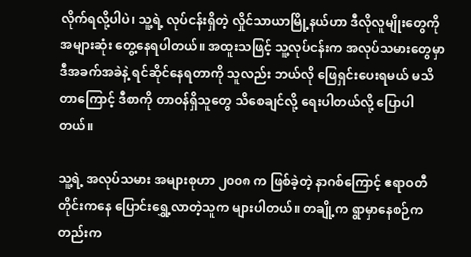လိုက်ရလို့ပါပဲ၊ သူ့ရဲ့ လုပ်ငန်းရှိတဲ့ လှိုင်သာယာမြို့နယ်ဟာ ဒီလိုလူမျိုးတွေကို အများဆုံး တွေ့နေရပါတယ်။ အထူးသဖြင့် သူ့လုပ်ငန်းက အလုပ်သမားတွေမှာ ဒီအခက်အခဲနဲ့ ရင်ဆိုင်နေရတာကို သူလည်း ဘယ်လို ဖြေရှင်းပေးရမယ် မသိတာကြောင့် ဒီစာကို တာဝန်ရှိသူတွေ သိစေချင်လို့ ရေးပါတယ်လို့ ပြောပါတယ်။

သူ့ရဲ့ အလုပ်သမား အများစုဟာ ၂၀၀၈ က ဖြစ်ခဲ့တဲ့ နာဂစ်ကြောင့် ဧရာဝတီတိုင်းကနေ ပြောင်းရွှေ့လာတဲ့သူက များပါတယ်။ တချို့က ရွာမှာနေစဉ်ကတည်းက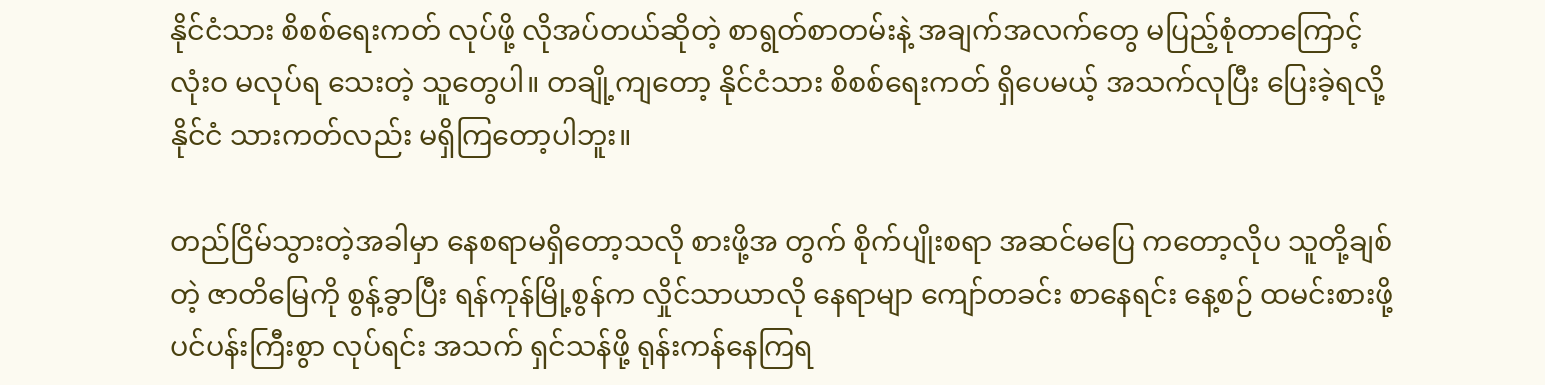နိုင်ငံသား စိစစ်ရေးကတ် လုပ်ဖို့ လိုအပ်တယ်ဆိုတဲ့ စာရွတ်စာတမ်းနဲ့ အချက်အလက်တွေ မပြည့်စုံတာကြောင့် လုံးဝ မလုပ်ရ သေးတဲ့ သူတွေပါ။ တချို့ကျတော့ နိုင်ငံသား စိစစ်ရေးကတ် ရှိပေမယ့် အသက်လုပြီး ပြေးခဲ့ရလို့ နိုင်ငံ သားကတ်လည်း မရှိကြတော့ပါဘူး။

တည်ငြိမ်သွားတဲ့အခါမှာ နေစရာမရှိတော့သလို စားဖို့အ တွက် စိုက်ပျိုးစရာ အဆင်မပြေ ကတော့လိုပ သူတို့ချစ်တဲ့ ဇာတိမြေကို စွန့်ခွာပြီး ရန်ကုန်မြို့စွန်က လှိုင်သာယာလို နေရာမျာ ကျော်တခင်း စာနေရင်း နေ့စဉ် ထမင်းစားဖို့ ပင်ပန်းကြီးစွာ လုပ်ရင်း အသက် ရှင်သန်ဖို့ ရုန်းကန်နေကြရ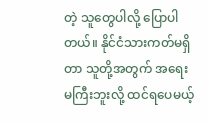တဲ့ သူတွေပါလို့ ပြောပါတယ်။ နိုင်ငံသားကတ်မရှိတာ သူတို့အတွက် အရေး မကြီးဘူးလို့ ထင်ရပေမယ့်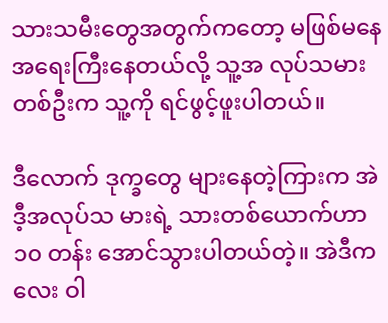သားသမီးတွေအတွက်ကတော့ မဖြစ်မနေ အရေးကြီးနေတယ်လို့ သူ့အ လုပ်သမားတစ်ဦးက သူ့ကို ရင်ဖွင့်ဖူးပါတယ်။

ဒီလောက် ဒုက္ခတွေ များနေတဲ့ကြားက အဲဒီ့အလုပ်သ မားရဲ့ သားတစ်ယောက်ဟာ ၁၀ တန်း အောင်သွားပါတယ်တဲ့။ အဲဒီကလေး ဝါ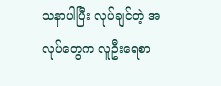သနာပါပြီး လုပ်ချင်တဲ့ အလုပ်တွေက လူဦးရေစာ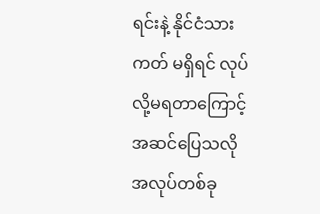ရင်းနဲ့ နိုင်ငံသားကတ် မရှိရင် လုပ်လို့မရတာကြောင့် အဆင်ပြေသလို အလုပ်တစ်ခု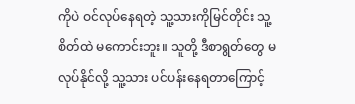ကိုပဲ ဝင်လုပ်နေရတဲ့ သူ့သားကိုမြင်တိုင်း သူ့စိတ်ထဲ မကောင်းဘူး။ သူတို့ ဒီစာရွတ်တွေ မလုပ်နိုင်လို့ သူ့သား ပင်ပန်းနေရတာကြောင့်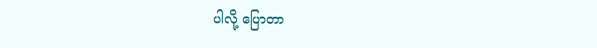ပါလို့ ပြောတာ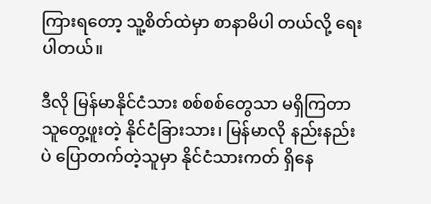ကြားရတော့ သူ့စိတ်ထဲမှာ စာနာမိပါ တယ်လို့ ရေးပါတယ်။

ဒီလို မြန်မာနိုင်ငံသား စစ်စစ်တွေသာ မရှိကြတာ သူတွေ့ဖူးတဲ့ နိုင်ငံခြားသား၊ မြန်မာလို နည်းနည်းပဲ ပြောတက်တဲ့သူမှာ နိုင်ငံသားကတ် ရှိနေ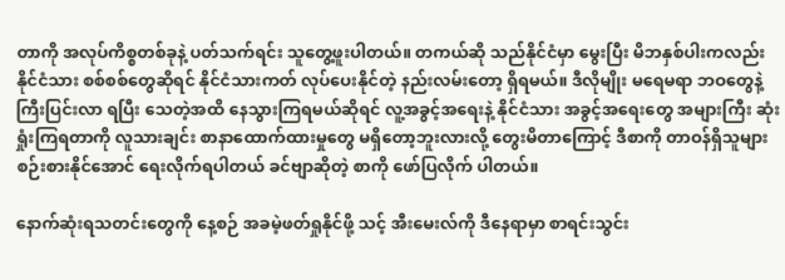တာကို အလုပ်ကိစ္စတစ်ခုနဲ့ ပတ်သက်ရင်း သူတွေ့ဖူးပါတယ်။ တကယ်ဆို သည်နိုင်ငံမှာ မွေးပြီး မိဘနှစ်ပါးကလည်း နိုင်ငံသား စစ်စစ်တွေဆိုရင် နိုင်ငံသားကတ် လုပ်ပေးနိုင်တဲ့ နည်းလမ်းတော့ ရှိရမယ်။ ဒီလိုမျိုး မရေမရာ ဘဝတွေနဲ့ ကြီးပြင်းလာ ရပြီး သေတဲ့အထိ နေသွားကြရမယ်ဆိုရင် လူ့အခွင့်အရေးနဲ့ နိုင်ငံသား အခွင့်အရေးတွေ အများကြီး ဆုံးရှုံးကြရတာကို လူသားချင်း စာနာထောက်ထားမှုတွေ မရှိတော့ဘူးလားလို့ တွေးမိတာကြောင့် ဒီစာကို တာဝန်ရှိသူများ စဉ်းစားနိုင်အောင် ရေးလိုက်ရပါတယ် ခင်ဗျာဆိုတဲ့ စာကို ဖော်ပြလိုက် ပါတယ်။

နောက်ဆုံးရသတင်းတွေကို နေ့စဉ် အခမဲ့ဖတ်ရှုနိုင်ဖို့ သင့် အီးမေးလ်ကို ဒီနေရာမှာ စာရင်းသွင်း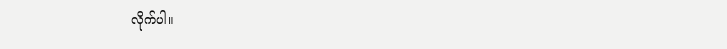လိုက်ပါ။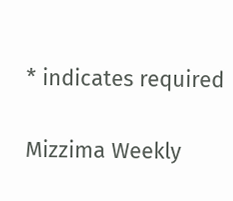* indicates required

Mizzima Weekly